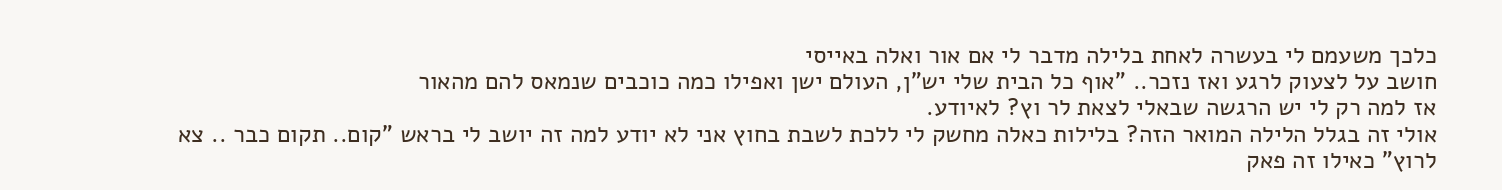כלכך משעמם לי בעשרה לאחת בלילה מדבר לי אם אור ואלה באייסי
חושב על לצעוק לרגע ואז נזכר.. "אוף כל הבית שלי יש"ן, העולם ישן ואפילו כמה כוכבים שנמאס להם מהאור
אז למה רק לי יש הרגשה שבאלי לצאת לר וץ? לאיודע.
אולי זה בגלל הלילה המואר הזה? בלילות כאלה מחשק לי ללכת לשבת בחוץ אני לא יודע למה זה יושב לי בראש "קום.. תקום כבר .. צא לרוץ" כאילו זה פאק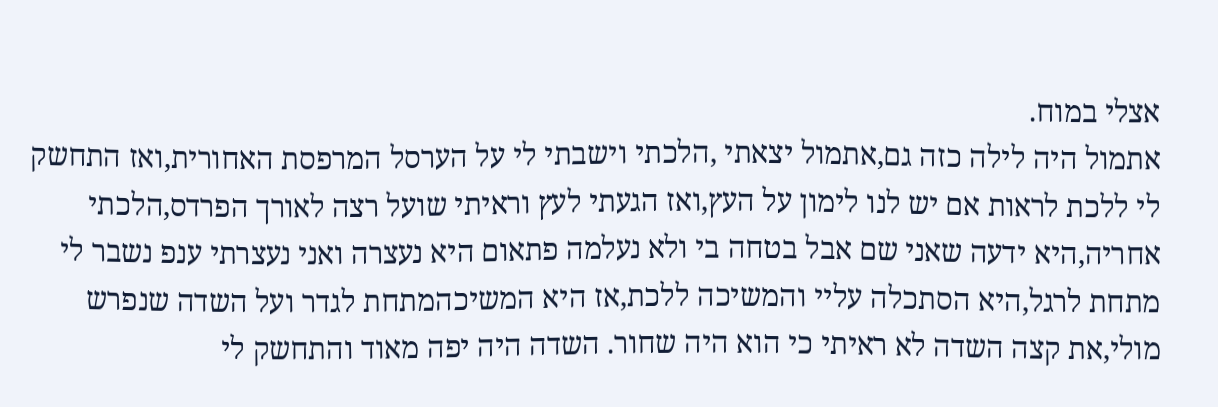אצלי במוח.
אתמול היה לילה כזה גם,אתמול יצאתי ,הלכתי וישבתי לי על הערסל המרפסת האחורית,ואז התחשק לי ללכת לראות אם יש לנו לימון על העץ,ואז הגעתי לעץ וראיתי שועל רצה לאורך הפרדס,הלכתי אחריה,היא ידעה שאני שם אבל בטחה בי ולא נעלמה פתאום היא נעצרה ואני נעצרתי ענפ נשבר לי מתחת לרגל,היא הסתכלה עליי והמשיכה ללכת,אז היא המשיכהמתחת לגדר ועל השדה שנפרש מולי,את קצה השדה לא ראיתי כי הוא היה שחור. השדה היה יפה מאוד והתחשק לי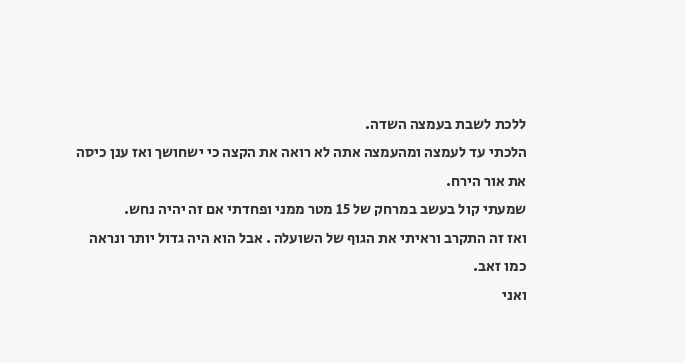ללכת לשבת בעמצה השדה.
הלכתי עד לעמצה ומהעמצה אתה לא רואה את הקצה כי ישחושך ואז ענן כיסה את אור הירח.
שמעתי קול בעשב במרחק של 15 מטר ממני ופחדתי אם זה יהיה נחש.
ואז זה התקרב וראיתי את הגוף של השועלה . אבל הוא היה גדול יותר ונראה כמו זאב.
ואני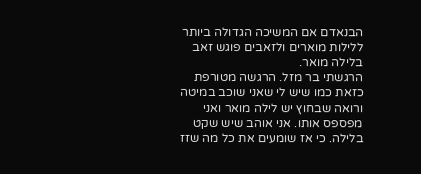הבנאדם אם המשיכה הגדולה ביותר ללילות מוארים ולזאבים פוגש זאב בלילה מואר.
הרגשתי בר מזל. הרגשה מטורפת כזאת כמו שיש לי שאני שוכב במיטה ורואה שבחוץ יש לילה מואר ואני מפספס אותו. אני אוהב שיש שקט בלילה. כי אז שומעים את כל מה שזז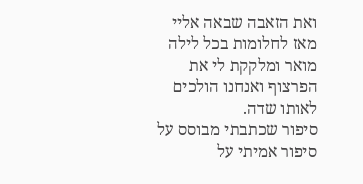ואת הזאבה שבאה אליי מאז לחלומות בכל לילה מואר ומלקקת לי את הפרצוף ואנחנו הולכים לאותו שדה.
סיפור שכתבתי מבוסס על סיפור אמיתי על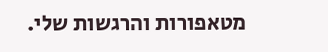מטאפורות והרגשות שלי.